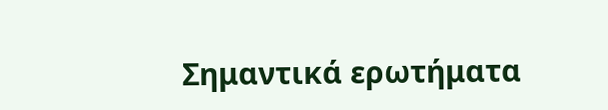Σημαντικά ερωτήματα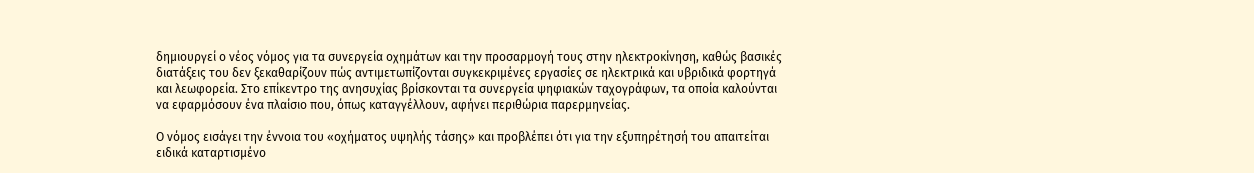δημιουργεί ο νέος νόμος για τα συνεργεία οχημάτων και την προσαρμογή τους στην ηλεκτροκίνηση, καθώς βασικές διατάξεις του δεν ξεκαθαρίζουν πώς αντιμετωπίζονται συγκεκριμένες εργασίες σε ηλεκτρικά και υβριδικά φορτηγά και λεωφορεία. Στο επίκεντρο της ανησυχίας βρίσκονται τα συνεργεία ψηφιακών ταχογράφων, τα οποία καλούνται να εφαρμόσουν ένα πλαίσιο που, όπως καταγγέλλουν, αφήνει περιθώρια παρερμηνείας.

Ο νόμος εισάγει την έννοια του «οχήματος υψηλής τάσης» και προβλέπει ότι για την εξυπηρέτησή του απαιτείται ειδικά καταρτισμένο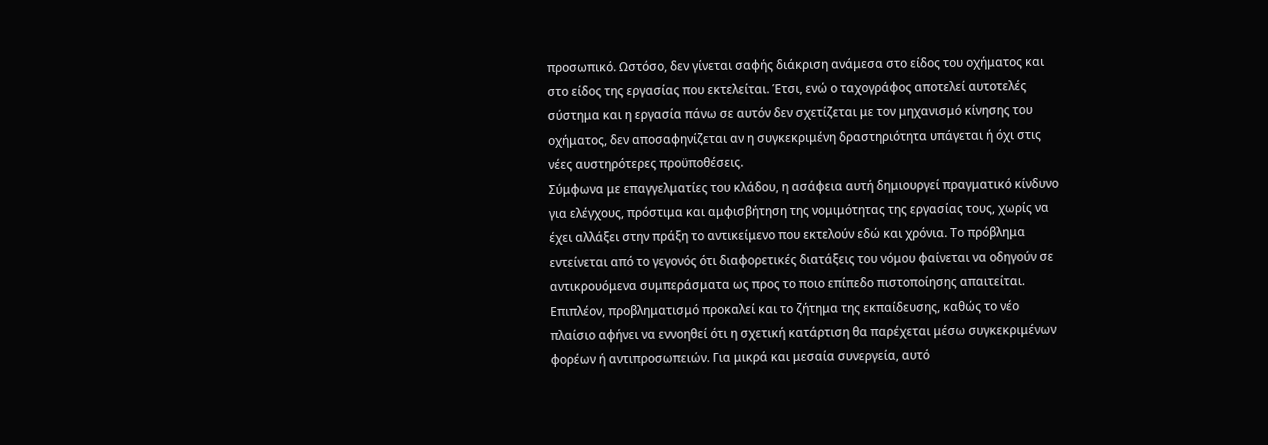προσωπικό. Ωστόσο, δεν γίνεται σαφής διάκριση ανάμεσα στο είδος του οχήματος και στο είδος της εργασίας που εκτελείται. Έτσι, ενώ ο ταχογράφος αποτελεί αυτοτελές σύστημα και η εργασία πάνω σε αυτόν δεν σχετίζεται με τον μηχανισμό κίνησης του οχήματος, δεν αποσαφηνίζεται αν η συγκεκριμένη δραστηριότητα υπάγεται ή όχι στις νέες αυστηρότερες προϋποθέσεις.
Σύμφωνα με επαγγελματίες του κλάδου, η ασάφεια αυτή δημιουργεί πραγματικό κίνδυνο για ελέγχους, πρόστιμα και αμφισβήτηση της νομιμότητας της εργασίας τους, χωρίς να έχει αλλάξει στην πράξη το αντικείμενο που εκτελούν εδώ και χρόνια. Το πρόβλημα εντείνεται από το γεγονός ότι διαφορετικές διατάξεις του νόμου φαίνεται να οδηγούν σε αντικρουόμενα συμπεράσματα ως προς το ποιο επίπεδο πιστοποίησης απαιτείται.
Επιπλέον, προβληματισμό προκαλεί και το ζήτημα της εκπαίδευσης, καθώς το νέο πλαίσιο αφήνει να εννοηθεί ότι η σχετική κατάρτιση θα παρέχεται μέσω συγκεκριμένων φορέων ή αντιπροσωπειών. Για μικρά και μεσαία συνεργεία, αυτό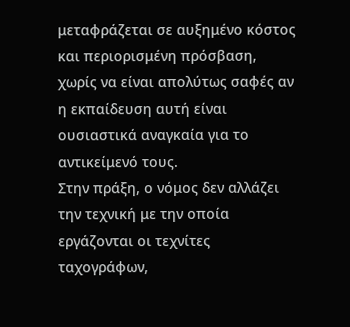μεταφράζεται σε αυξημένο κόστος και περιορισμένη πρόσβαση, χωρίς να είναι απολύτως σαφές αν η εκπαίδευση αυτή είναι ουσιαστικά αναγκαία για το αντικείμενό τους.
Στην πράξη, ο νόμος δεν αλλάζει την τεχνική με την οποία εργάζονται οι τεχνίτες ταχογράφων,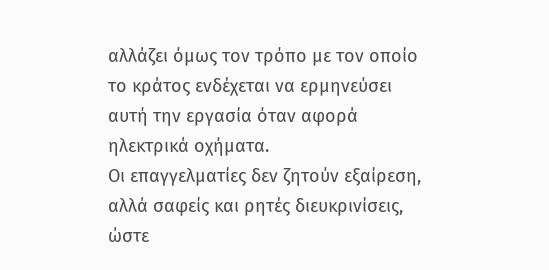αλλάζει όμως τον τρόπο με τον οποίο το κράτος ενδέχεται να ερμηνεύσει αυτή την εργασία όταν αφορά ηλεκτρικά οχήματα.
Οι επαγγελματίες δεν ζητούν εξαίρεση, αλλά σαφείς και ρητές διευκρινίσεις, ώστε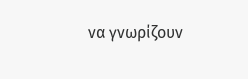να γνωρίζουν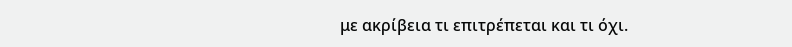με ακρίβεια τι επιτρέπεται και τι όχι.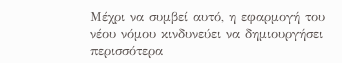Μέχρι να συμβεί αυτό, η εφαρμογή του νέου νόμου κινδυνεύει να δημιουργήσει περισσότερα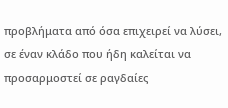προβλήματα από όσα επιχειρεί να λύσει, σε έναν κλάδο που ήδη καλείται να προσαρμοστεί σε ραγδαίες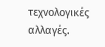τεχνολογικές αλλαγές.